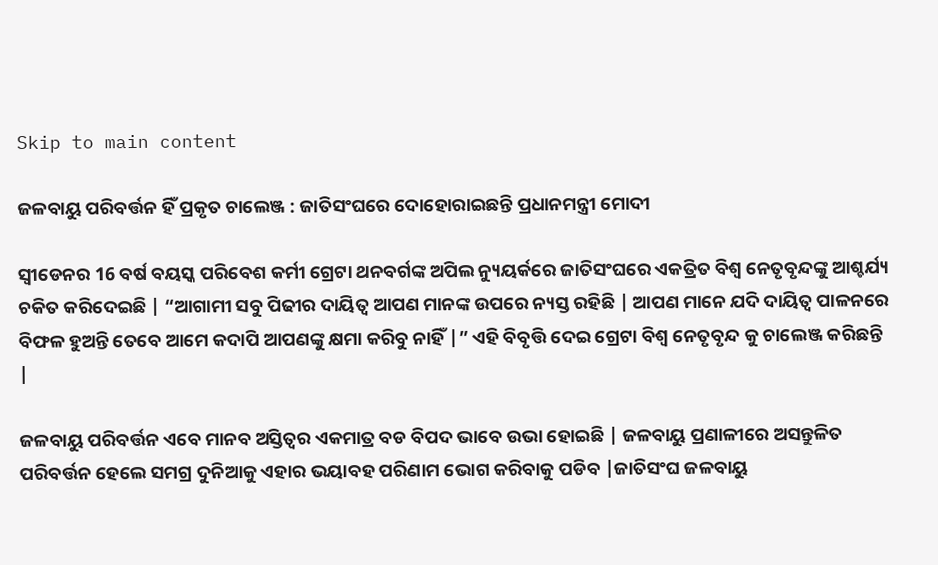Skip to main content

ଜଳବାୟୁ ପରିବର୍ତ୍ତନ ହିଁ ପ୍ରକୃତ ଚାଲେଞ୍ଜ : ଜାତିସଂଘରେ ଦୋହୋରାଇଛନ୍ତି ପ୍ରଧାନମନ୍ତ୍ରୀ ମୋଦୀ

ସ୍ଵୀଡେନର 16 ବର୍ଷ ବୟସ୍କ ପରିବେଶ କର୍ମୀ ଗ୍ରେଟା ଥନବର୍ଗଙ୍କ ଅପିଲ ନ୍ୟୁୟର୍କରେ ଜାତିସଂଘରେ ଏକତ୍ରିତ ବିଶ୍ଵ ନେତୃବୃନ୍ଦଙ୍କୁ ଆଶ୍ଚର୍ଯ୍ୟ ଚକିତ କରିଦେଇଛି | “ଆଗାମୀ ସବୁ ପିଢୀର ଦାୟିତ୍ଵ ଆପଣ ମାନଙ୍କ ଉପରେ ନ୍ୟସ୍ତ ରହିଛି | ଆପଣ ମାନେ ଯଦି ଦାୟିତ୍ଵ ପାଳନରେ ବିଫଳ ହୁଅନ୍ତି ତେବେ ଆମେ କଦାପି ଆପଣଙ୍କୁ କ୍ଷମା କରିବୁ ନାହିଁ |” ଏହି ବିବୃତ୍ତି ଦେଇ ଗ୍ରେଟା ବିଶ୍ଵ ନେତୃବୃନ୍ଦ କୁ ଚାଲେଞ୍ଜ କରିଛନ୍ତି |

ଜଳବାୟୁ ପରିବର୍ତ୍ତନ ଏବେ ମାନବ ଅସ୍ତିତ୍ଵର ଏକମାତ୍ର ବଡ ବିପଦ ଭାବେ ଉଭା ହୋଇଛି | ଜଳବାୟୁ ପ୍ରଣାଳୀରେ ଅସନ୍ତୁଳିତ ପରିବର୍ତ୍ତନ ହେଲେ ସମଗ୍ର ଦୁନିଆକୁ ଏହାର ଭୟାବହ ପରିଣାମ ଭୋଗ କରିବାକୁ ପଡିବ |ଜାତିସଂଘ ଜଳବାୟୁ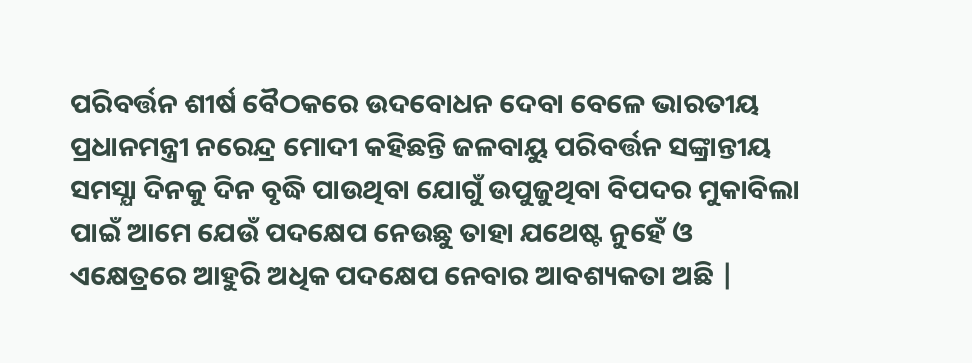ପରିବର୍ତ୍ତନ ଶୀର୍ଷ ବୈଠକରେ ଉଦବୋଧନ ଦେବା ବେଳେ ଭାରତୀୟ ପ୍ରଧାନମନ୍ତ୍ରୀ ନରେନ୍ଦ୍ର ମୋଦୀ କହିଛନ୍ତି ଜଳବାୟୁ ପରିବର୍ତ୍ତନ ସଙ୍କ୍ରାନ୍ତୀୟ ସମସ୍ଯା ଦିନକୁ ଦିନ ବୃଦ୍ଧି ପାଉଥିବା ଯୋଗୁଁ ଉପୁଜୁଥିବା ବିପଦର ମୁକାବିଲା ପାଇଁ ଆମେ ଯେଉଁ ପଦକ୍ଷେପ ନେଉଛୁ ତାହା ଯଥେଷ୍ଟ ନୁହେଁ ଓ ଏକ୍ଷେତ୍ରରେ ଆହୁରି ଅଧିକ ପଦକ୍ଷେପ ନେବାର ଆବଶ୍ୟକତା ଅଛି |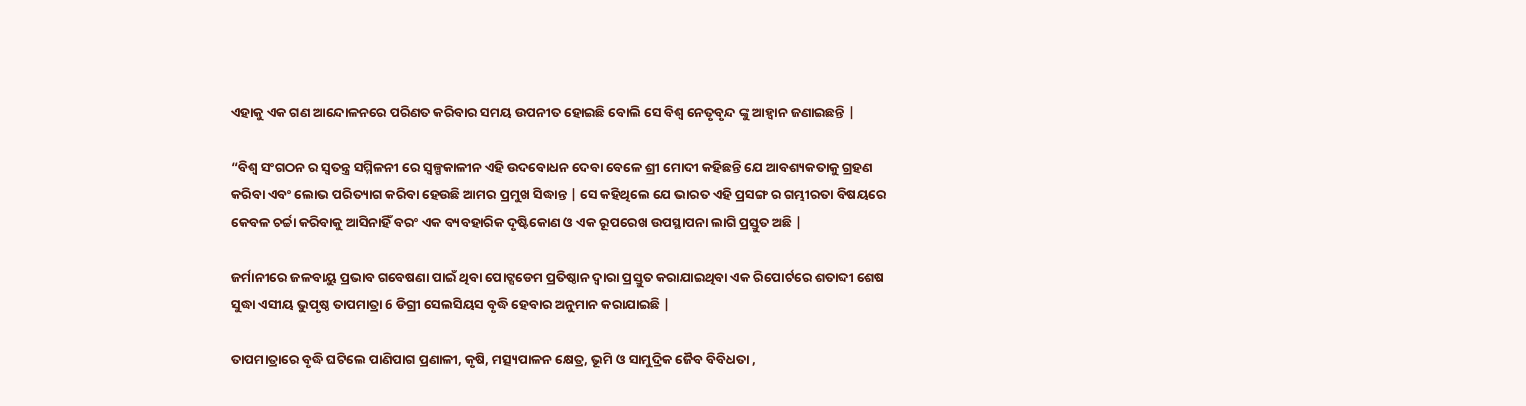ଏହାକୁ ଏକ ଗଣ ଆନ୍ଦୋଳନରେ ପରିଣତ କରିବାର ସମୟ ଉପନୀତ ହୋଇଛି ବୋଲି ସେ ବିଶ୍ଵ ନେତୃବୃନ୍ଦ ଙ୍କୁ ଆହ୍ଵାନ ଜଣାଇଛନ୍ତି |

“ବିଶ୍ଵ ସଂଗଠନ ର ସ୍ଵତନ୍ତ୍ର ସମ୍ମିଳନୀ ରେ ସ୍ଵଳ୍ପକାଳୀନ ଏହି ଉଦବୋଧନ ଦେବା ବେଳେ ଶ୍ରୀ ମୋଦୀ କହିଛନ୍ତି ଯେ ଆବଶ୍ୟକତାକୁ ଗ୍ରହଣ କରିବା ଏବଂ ଲୋଭ ପରିତ୍ୟାଗ କରିବା ହେଉଛି ଆମର ପ୍ରମୁଖ ସିଦ୍ଧାନ୍ତ | ସେ କହିଥିଲେ ଯେ ଭାରତ ଏହି ପ୍ରସଙ୍ଗ ର ଗମ୍ଭୀରତା ବିଷୟରେ କେବଳ ଚର୍ଚ୍ଚା କରିବାକୁ ଆସିନାହିଁ ବରଂ ଏକ ବ୍ୟବହାରିକ ଦୃଷ୍ଟିକୋଣ ଓ ଏକ ରୂପରେଖ ଉପସ୍ଥାପନା ଲାଗି ପ୍ରସ୍ତୁତ ଅଛି |

ଜର୍ମାନୀରେ ଜଳବାୟୁ ପ୍ରଭାବ ଗବେଷଣା ପାଇଁ ଥିବା ପୋଟ୍ସଡେମ ପ୍ରତିଷ୍ଠାନ ଦ୍ଵାରା ପ୍ରସ୍ତୁତ କରାଯାଇଥିବା ଏକ ରିପୋର୍ଟରେ ଶତାବ୍ଦୀ ଶେଷ ସୁଦ୍ଧା ଏସୀୟ ଭୁପୃଷ୍ଠ ତାପମାତ୍ରା 6 ଡିଗ୍ରୀ ସେଲସିୟସ ବୃଦ୍ଧି ହେବାର ଅନୁମାନ କରାଯାଇଛି |

ତାପମାତ୍ରାରେ ବୃଦ୍ଧି ଘଟିଲେ ପାଣିପାଗ ପ୍ରଣାଳୀ, କୃଷି, ମତ୍ସ୍ୟପାଳନ କ୍ଷେତ୍ର, ଭୂମି ଓ ସାମୁଦ୍ରିକ ଜୈବ ବିବିଧତା ,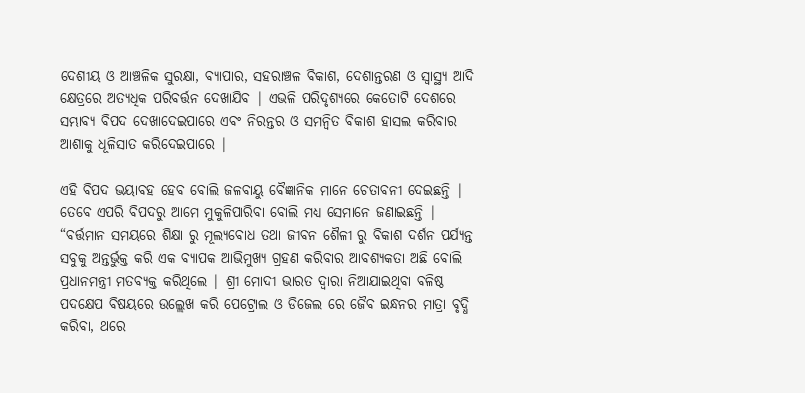ଦେଶୀୟ ଓ ଆଞ୍ଚଳିକ ସୁରକ୍ଷା, ବ୍ୟାପାର, ସହରାଞ୍ଚଳ ବିକାଶ, ଦେଶାନ୍ତରଣ ଓ ସ୍ୱାସ୍ଥ୍ୟ ଆଦି କ୍ଷେତ୍ରରେ ଅତ୍ୟଧିକ ପରିବର୍ତ୍ତନ ଦେଖାଯିବ | ଏଭଳି ପରିଦୃଶ୍ୟରେ କେତୋଟି ଦେଶରେ ସମ୍ଭାବ୍ୟ ବିପଦ ଦେଖାଦେଇପାରେ ଏବଂ ନିରନ୍ତର ଓ ସମନ୍ଵିତ ବିକାଶ ହାସଲ କରିବାର ଆଶାକୁ ଧୂଳିସାତ କରିଦେଇପାରେ |

ଏହି ବିପଦ ଭୟାବହ ହେବ ବୋଲି ଜଳବାୟୁ ବୈଜ୍ଞାନିକ ମାନେ ଚେତାବନୀ ଦେଇଛନ୍ତି | ତେବେ ଏପରି ବିପଦରୁ ଆମେ ମୁକୁଳିପାରିବା ବୋଲି ମଧ୍ୟ ସେମାନେ ଜଣାଇଛନ୍ତି | “ବର୍ତ୍ତମାନ ସମୟରେ ଶିକ୍ଷା ରୁ ମୂଲ୍ଯବୋଧ ତଥା ଜୀବନ ଶୈଳୀ ରୁ ବିକାଶ ଦର୍ଶନ ପର୍ଯ୍ୟନ୍ତ ସବୁକୁ ଅନ୍ତର୍ଭୁକ୍ତ କରି ଏକ ବ୍ୟାପକ ଆଭିମୁଖ୍ଯ ଗ୍ରହଣ କରିବାର ଆବଶ୍ୟକତା ଅଛି ବୋଲି ପ୍ରଧାନମନ୍ତ୍ରୀ ମତବ୍ୟକ୍ତ କରିଥିଲେ | ଶ୍ରୀ ମୋଦୀ ଭାରତ ଦ୍ଵାରା ନିଆଯାଇଥିବା ବଳିଷ୍ଠ ପଦକ୍ଷେପ ବିଷୟରେ ଉଲ୍ଲେଖ କରି ପେଟ୍ରୋଲ ଓ ଡିଜେଲ ରେ ଜୈବ ଇନ୍ଧନର ମାତ୍ରା ବୃଦ୍ଧି କରିବା, ଥରେ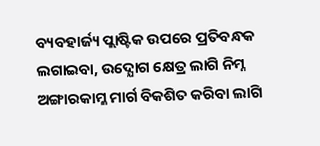ବ୍ୟବହାର୍ଜ୍ୟ ପ୍ଲାଷ୍ଟିକ ଉପରେ ପ୍ରତିବନ୍ଧକ ଲଗାଇବା, ଉଦ୍ଯୋଗ କ୍ଷେତ୍ର ଲାଗି ନିମ୍ନ ଅଙ୍ଗାରକାମ୍ଳ ମାର୍ଗ ବିକଶିତ କରିବା ଲାଗି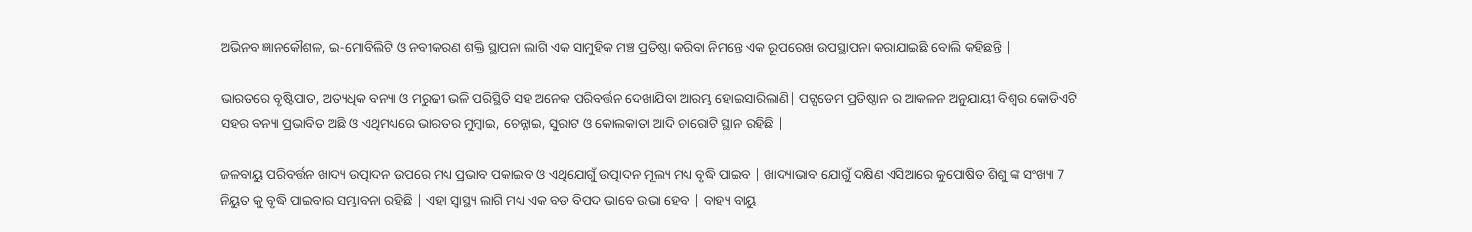ଅଭିନବ ଜ୍ଞାନକୌଶଳ, ଇ-ମୋବିଲିଟି ଓ ନବୀକରଣ ଶକ୍ତି ସ୍ଥାପନା ଲାଗି ଏକ ସାମୁହିକ ମଞ୍ଚ ପ୍ରତିଷ୍ଠା କରିବା ନିମନ୍ତେ ଏକ ରୂପରେଖ ଉପସ୍ଥାପନା କରାଯାଇଛି ବୋଲି କହିଛନ୍ତି |

ଭାରତରେ ବୃଷ୍ଟିପାତ, ଅତ୍ୟଧିକ ବନ୍ୟା ଓ ମରୁଢୀ ଭଳି ପରିସ୍ଥିତି ସହ ଅନେକ ପରିବର୍ତ୍ତନ ଦେଖାଯିବା ଆରମ୍ଭ ହୋଇସାରିଲାଣି| ପଟ୍ସଡେମ ପ୍ରତିଷ୍ଠାନ ର ଆକଳନ ଅନୁଯାୟୀ ବିଶ୍ଵର କୋଡିଏଟି ସହର ବନ୍ୟା ପ୍ରଭାବିତ ଅଛି ଓ ଏଥିମଧ୍ୟରେ ଭାରତର ମୁମ୍ବାଇ, ଚେନ୍ନାଇ, ସୁରାଟ ଓ କୋଲକାତା ଆଦି ଚାରୋଟି ସ୍ଥାନ ରହିଛି |

ଜଳବାୟୁ ପରିବର୍ତ୍ତନ ଖାଦ୍ୟ ଉତ୍ପାଦନ ଉପରେ ମଧ୍ୟ ପ୍ରଭାବ ପକାଇବ ଓ ଏଥିଯୋଗୁଁ ଉତ୍ପାଦନ ମୂଲ୍ୟ ମଧ୍ୟ ବୃଦ୍ଧି ପାଇବ | ଖାଦ୍ୟାଭାବ ଯୋଗୁଁ ଦକ୍ଷିଣ ଏସିଆରେ କୁପୋଷିତ ଶିଶୁ ଙ୍କ ସଂଖ୍ୟା 7 ନିୟୁତ କୁ ବୃଦ୍ଧି ପାଇବାର ସମ୍ଭାବନା ରହିଛି | ଏହା ସ୍ୱାସ୍ଥ୍ୟ ଲାଗି ମଧ୍ୟ ଏକ ବଡ ବିପଦ ଭାବେ ଉଭା ହେବ | ବାହ୍ୟ ବାୟୁ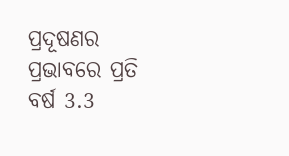ପ୍ରଦୂଷଣର ପ୍ରଭାବରେ ପ୍ରତି ବର୍ଷ 3.3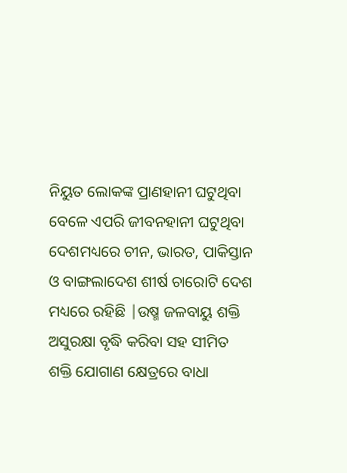ନିୟୁତ ଲୋକଙ୍କ ପ୍ରାଣହାନୀ ଘଟୁଥିବା ବେଳେ ଏପରି ଜୀବନହାନୀ ଘଟୁଥିବା ଦେଶମଧ୍ୟରେ ଚୀନ, ଭାରତ, ପାକିସ୍ତାନ ଓ ବାଙ୍ଗଲାଦେଶ ଶୀର୍ଷ ଚାରୋଟି ଦେଶ ମଧ୍ୟରେ ରହିଛି |ଉଷ୍ମ ଜଳବାୟୁ ଶକ୍ତି ଅସୁରକ୍ଷା ବୃଦ୍ଧି କରିବା ସହ ସୀମିତ ଶକ୍ତି ଯୋଗାଣ କ୍ଷେତ୍ରରେ ବାଧା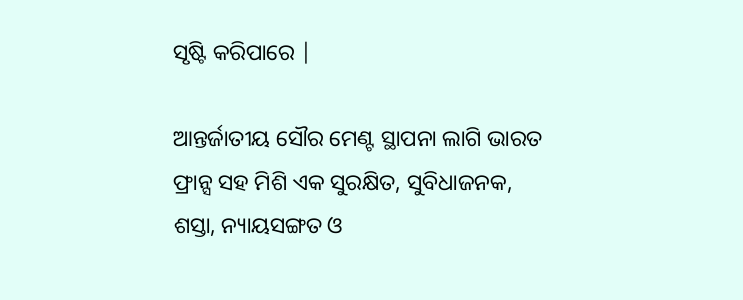ସୃଷ୍ଟି କରିପାରେ |

ଆନ୍ତର୍ଜାତୀୟ ସୌର ମେଣ୍ଟ ସ୍ଥାପନା ଲାଗି ଭାରତ ଫ୍ରାନ୍ସ ସହ ମିଶି ଏକ ସୁରକ୍ଷିତ, ସୁବିଧାଜନକ, ଶସ୍ତା, ନ୍ୟାୟସଙ୍ଗତ ଓ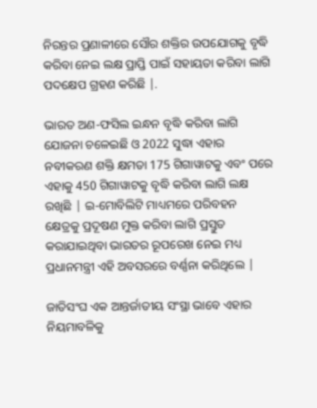ନିରନ୍ତର ପ୍ରଣାଳୀରେ ସୌର ଶକ୍ତିର ଉପଯୋଗକୁ ବୃଦ୍ଧି କରିବା ନେଇ ଲକ୍ଷ ପ୍ରାପ୍ତି ପାଇଁ ସହାୟତା କରିବା ଲାଗି ପଦକ୍ଷେପ ଗ୍ରହଣ କରିଛି |.

ଭାରତ ଅଣ-ଫସିଲ ଇନ୍ଧନ ବୃଦ୍ଧି କରିବା ଲାଗି ଯୋଜନା ଚଳେଇଛି ଓ 2022 ସୁଦ୍ଧା ଏହାର ନବୀକରଣ ଶକ୍ତି କ୍ଷମତା 175 ଗିଗାୱାଟକୁ ଏବଂ ପରେ ଏହାକୁ 450 ଗିଗାୱାଟକୁ ବୃଦ୍ଧି କରିବା ଲାଗି ଲକ୍ଷ ରଖିଛି | ଇ-ମୋବିଲିଟି ମାଧ୍ୟମରେ ପରିବହନ କ୍ଷେତ୍ରକୁ ପ୍ରଦୂଷଣ ମୁକ୍ତ କରିବା ଲାଗି ପ୍ରସ୍ତୁତ କରାଯାଇଥିବା ଭାରତର ରୂପରେଖ ନେଇ ମଧ୍ୟ ପ୍ରଧାନମନ୍ତ୍ରୀ ଏହି ଅବସରରେ ବର୍ଣ୍ଣନା କରିଥିଲେ |

ଜାତିସଂଘ ଏକ ଆନ୍ତର୍ଜାତୀୟ ସଂସ୍ଥା ଭାବେ ଏହାର ନିୟମାବଳିକୁ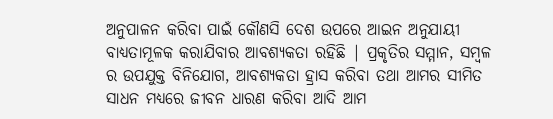ଅନୁପାଳନ କରିବା ପାଇଁ କୌଣସି ଦେଶ ଉପରେ ଆଇନ ଅନୁଯାୟୀ ବାଧ୍ୟତାମୂଳକ କରାଯିବାର ଆବଶ୍ୟକତା ରହିଛି | ପ୍ରକୃତିର ସମ୍ମାନ, ସମ୍ବଳ ର ଉପଯୁକ୍ତ ବିନିଯୋଗ, ଆବଶ୍ୟକତା ହ୍ରାସ କରିବା ତଥା ଆମର ସୀମିତ ସାଧନ ମଧ୍ୟରେ ଜୀବନ ଧାରଣ କରିବା ଆଦି ଆମ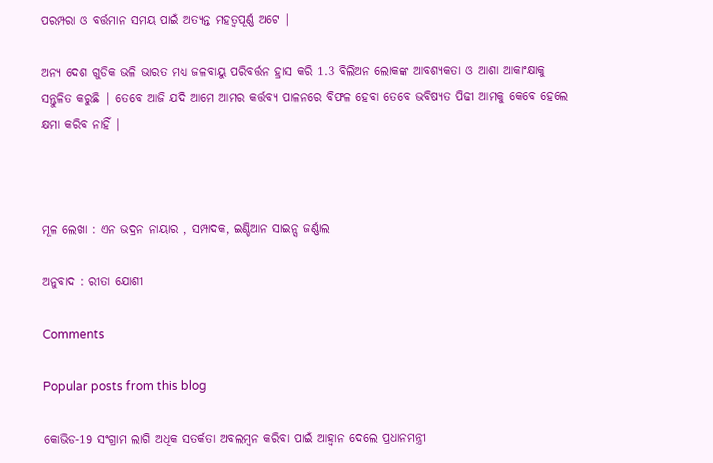ପରମ୍ପରା ଓ ବର୍ତ୍ତମାନ ସମୟ ପାଇଁ ଅତ୍ୟନ୍ତ ମହତ୍ବପୂର୍ଣ୍ଣ ଅଟେ |

ଅନ୍ୟ ଦେଶ ଗୁଡିକ ଭଳି ଭାରତ ମଧ୍ୟ ଜଳବାୟୁ ପରିବର୍ତ୍ତନ ହ୍ରାସ କରି 1.3 ବିଲିଅନ ଲୋକଙ୍କ ଆବଶ୍ୟକତା ଓ ଆଶା ଆକାଂକ୍ଷାକୁ ସନ୍ତୁଳିତ କରୁଛି | ତେବେ ଆଜି ଯଦି ଆମେ ଆମର କର୍ତ୍ତବ୍ୟ ପାଳନରେ ବିଫଳ ହେବା ତେବେ ଭବିଷ୍ୟତ ପିଢୀ ଆମକୁ କେବେ ହେଲେ କ୍ଷମା କରିବ ନାହିଁ |



ମୂଳ ଲେଖା : ଏନ ଭଦ୍ରନ ନାୟାର , ସମ୍ପାଦକ, ଇଣ୍ଡିଆନ ସାଇନ୍ସ ଜର୍ଣ୍ଣାଲ

ଅନୁବାଦ : ରୀତା ଯୋଶୀ

Comments

Popular posts from this blog

କୋଭିଡ-19 ସଂଗ୍ରାମ ଲାଗି ଅଧିକ ସତର୍କତା ଅବଲମ୍ବନ କରିବା ପାଇଁ ଆହ୍ଵାନ ଦେଲେ ପ୍ରଧାନମନ୍ତ୍ରୀ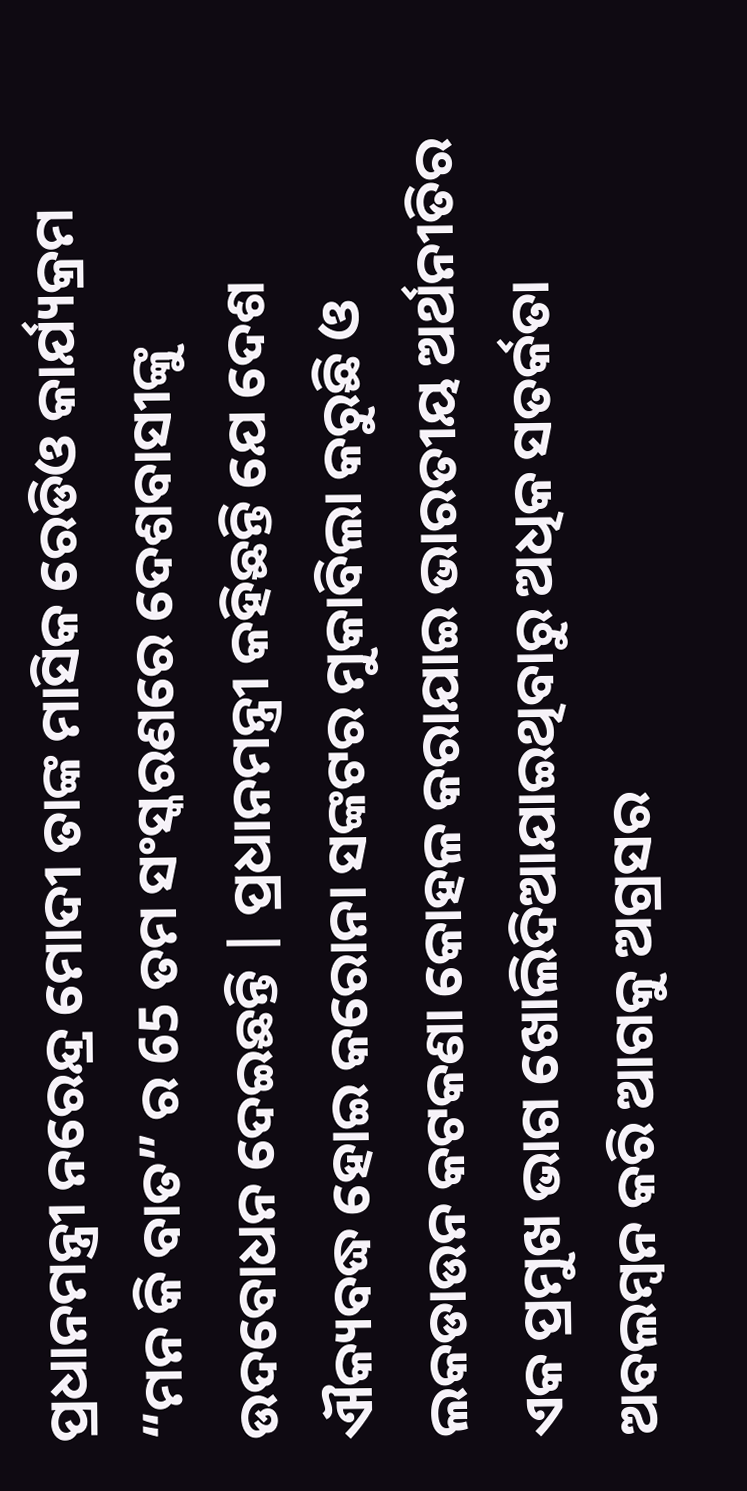ପ୍ରଧାନମନ୍ତ୍ରୀ ନରେନ୍ଦ୍ର ମୋଦୀ ତାଙ୍କ ମାସିକ ରେଡିଓ କାର୍ଯ୍ୟକ୍ରମ “ମନ କି ବାତ” ର 65 ତମ ସଂସ୍କରଣରେ ଦେଶବାସୀଙ୍କୁ ଉଦବୋଧନ ଦେଇଛନ୍ତି | ପ୍ରଧାନମନ୍ତ୍ରୀ କହିଛନ୍ତି ଯେ ଦେଶ ଐକ୍ୟବଦ୍ଧ ହୋଇ କରୋନା ସଙ୍କଟର ମୁକାବିଲା କରୁଛି ଓ ଲକଡାଉନ କଟକଣା କୋହଳ କରାଯାଇ ଭାରତୀୟ ଅର୍ଥନୀତିର ଏକ ପ୍ରମୁଖ ଭାଗ ଖୋଲିଦିଆଯାଇଥିବାରୁ ଅଧିକ ସତର୍କତା ଅବଲମ୍ବନ କରି ଆଗକୁ ଅଗ୍ରସର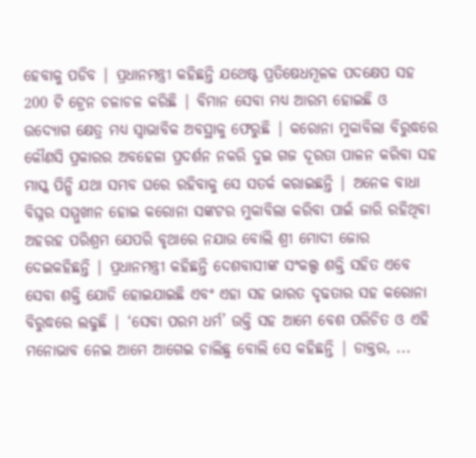ହେବାକୁ ପଡିବ | ପ୍ରଧାନମନ୍ତ୍ରୀ କହିଛନ୍ତି ଯଥେଷ୍ଟ ପ୍ରତିଷେଧମୂଳକ ପଦକ୍ଷେପ ସହ 200 ଟି ଟ୍ରେନ ଚଳାଚଳ କରିଛି | ବିମାନ ସେବା ମଧ୍ୟ ଆରମ୍ଭ ହୋଇଛି ଓ ଉଦ୍ୟୋଗ କ୍ଷେତ୍ର ମଧ୍ୟ ସ୍ଵାଭାବିକ ଅବସ୍ଥାକୁ ଫେରୁଛି | କରୋନା ମୁକାବିଲା ବିରୁଦ୍ଧରେ କୌଣସି ପ୍ରକାରର ଅବହେଳା ପ୍ରଦର୍ଶନ ନକରି ଦୁଇ ଗଜ ଦୂରତା ପାଳନ କରିବା ସହ ମାସ୍କ ପିନ୍ଧି ଯଥା ସମ୍ଭବ ଘରେ ରହିବାକୁ ସେ ସତର୍କ କରାଇଛନ୍ତି | ଅନେକ ବାଧା ବିଘ୍ନର ସମ୍ମୁଖୀନ ହୋଇ କରୋନା ସଙ୍କଟର ମୁକାବିଲା କରିବା ପାଇଁ ଜାରି ରହିଥିବା ଅହରହ ପରିଶ୍ରମ ଯେପରି ବୃଥାରେ ନଯାଉ ବୋଲି ଶ୍ରୀ ମୋଦୀ ଜୋର ଦେଇକହିଛନ୍ତି | ପ୍ରଧାନମନ୍ତ୍ରୀ କହିଛନ୍ତି ଦେଶବାସୀଙ୍କ ସଂକଲ୍ପ ଶକ୍ତି ସହିତ ଏବେ ସେବା ଶକ୍ତି ଯୋଡି ହୋଇଯାଇଛି ଏବଂ ଏହା ସହ ଭାରତ ଦୃଢତାର ସହ କରୋନା ବିରୁଦ୍ଧରେ ଲଢୁଛି | ‘ସେବା ପରମ ଧର୍ମ’ ଉକ୍ତି ସହ ଆମେ ବେଶ ପରିଚିତ ଓ ଏହି ମନୋଭାବ ନେଇ ଆମେ ଆଗେଇ ଚାଲିଛୁ ବୋଲି ସେ କହିଛନ୍ତି | ଡାକ୍ତର, ...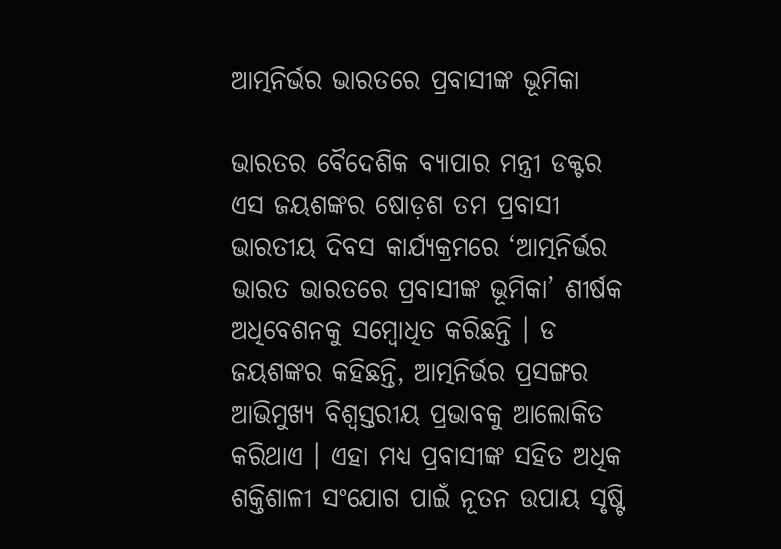ଆତ୍ମନିର୍ଭର ଭାରତରେ ପ୍ରବାସୀଙ୍କ ଭୂମିକା

ଭାରତର ବୈଦେଶିକ ବ୍ୟାପାର ମନ୍ତ୍ରୀ ଡକ୍ଟର ଏସ ଜୟଶଙ୍କର ଷୋଡ଼ଶ ତମ ପ୍ରବାସୀ ଭାରତୀୟ ଦିବସ କାର୍ଯ୍ୟକ୍ରମରେ ‘ଆତ୍ମନିର୍ଭର ଭାରତ ଭାରତରେ ପ୍ରବାସୀଙ୍କ ଭୂମିକା’ ଶୀର୍ଷକ ଅଧିବେଶନକୁ ସମ୍ବୋଧିତ କରିଛନ୍ତି । ଡ ଜୟଶଙ୍କର କହିଛନ୍ତି, ଆତ୍ମନିର୍ଭର ପ୍ରସଙ୍ଗର ଆଭିମୁଖ୍ୟ ବିଶ୍ୱସ୍ତରୀୟ ପ୍ରଭାବକୁ ଆଲୋକିତ କରିଥାଏ । ଏହା ମଧ୍ୟ ପ୍ରବାସୀଙ୍କ ସହିତ ଅଧିକ ଶକ୍ତିଶାଳୀ ସଂଯୋଗ ପାଇଁ ନୂତନ ଉପାୟ ସୃଷ୍ଟି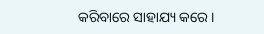କରିବାରେ ସାହାଯ୍ୟ କରେ ।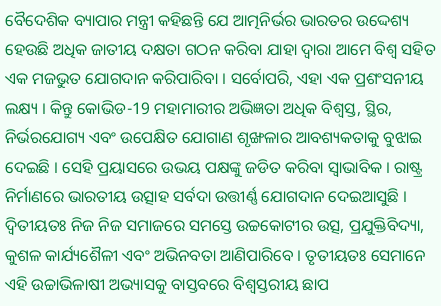ବୈଦେଶିକ ବ୍ୟାପାର ମନ୍ତ୍ରୀ କହିଛନ୍ତି ଯେ ଆତ୍ମନିର୍ଭର ଭାରତର ଉଦ୍ଦେଶ୍ୟ ହେଉଛି ଅଧିକ ଜାତୀୟ ଦକ୍ଷତା ଗଠନ କରିବା ଯାହା ଦ୍ବାରା ଆମେ ବିଶ୍ୱ ସହିତ ଏକ ମଜଭୁତ ଯୋଗଦାନ କରିପାରିବା । ସର୍ବୋପରି, ଏହା ଏକ ପ୍ରଶଂସନୀୟ ଲକ୍ଷ୍ୟ । କିନ୍ତୁ କୋଭିଡ-19 ମହାମାରୀର ଅଭିଜ୍ଞତା ଅଧିକ ବିଶ୍ୱସ୍ତ, ସ୍ଥିର, ନିର୍ଭରଯୋଗ୍ୟ ଏବଂ ଉପେକ୍ଷିତ ଯୋଗାଣ ଶୃଙ୍ଖଳାର ଆବଶ୍ୟକତାକୁ ବୁଝାଇ ଦେଇଛି । ସେହି ପ୍ରୟାସରେ ଉଭୟ ପକ୍ଷଙ୍କୁ ଜଡିତ କରିବା ସ୍ୱାଭାବିକ । ରାଷ୍ଟ୍ର ନିର୍ମାଣରେ ଭାରତୀୟ ଉତ୍ସାହ ସର୍ବଦା ଉତ୍ତୀର୍ଣ୍ଣ ଯୋଗଦାନ ଦେଇଆସୁଛି । ଦ୍ୱିତୀୟତଃ ନିଜ ନିଜ ସମାଜରେ ସମସ୍ତେ ଉଚ୍ଚକୋଟୀର ଉତ୍ସ, ପ୍ରଯୁକ୍ତିବିଦ୍ୟା, କୁଶଳ କାର୍ଯ୍ୟଶୈଳୀ ଏବଂ ଅଭିନବତା ଆଣିପାରିବେ । ତୃତୀୟତଃ ସେମାନେ ଏହି ଉଚ୍ଚାଭିଳାଷୀ ଅଭ୍ୟାସକୁ ବାସ୍ତବରେ ବିଶ୍ୱସ୍ତରୀୟ ଛାପ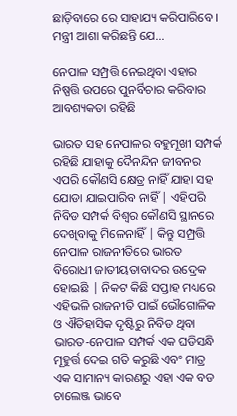ଛାଡ଼ିବାରେ ରେ ସାହାଯ୍ୟ କରିପାରିବେ । ମନ୍ତ୍ରୀ ଆଶା କରିଛନ୍ତି ଯେ...

ନେପାଳ ସମ୍ପ୍ରତ୍ତି ନେଇଥିବା ଏହାର ନିଷ୍ପତ୍ତି ଉପରେ ପୁନର୍ବିଚାର କରିବାର ଆବଶ୍ୟକତା ରହିଛି

ଭାରତ ସହ ନେପାଳର ବହୁମୂଖୀ ସମ୍ପର୍କ ରହିଛି ଯାହାକୁ ଦୈନନ୍ଦିନ ଜୀବନର ଏପରି କୌଣସି କ୍ଷେତ୍ର ନାହିଁ ଯାହା ସହ ଯୋଡା ଯାଇପାରିବ ନାହିଁ | ଏହିପରି ନିବିଡ ସମ୍ପର୍କ ବିଶ୍ଵର କୌଣସି ସ୍ଥାନରେ ଦେଖିବାକୁ ମିଳେନାହିଁ | କିନ୍ତୁ ସମ୍ପ୍ରତ୍ତି ନେପାଳ ରାଜନୀତିରେ ଭାରତ ବିରୋଧୀ ଜାତୀୟତାବାଦର ଉଦ୍ରେକ ହୋଇଛି | ନିକଟ କିଛି ସପ୍ତାହ ମଧ୍ୟରେ ଏହିଭଳି ରାଜନୀତି ପାଇଁ ଭୌଗୋଳିକ ଓ ଐତିହାସିକ ଦୃଷ୍ଟିରୁ ନିବିଡ ଥିବା ଭାରତ-ନେପାଳ ସମ୍ପର୍କ ଏକ ଘଡିସନ୍ଧି ମୂହୁର୍ତ୍ତ ଦେଇ ଗତି କରୁଛି ଏବଂ ମାତ୍ର ଏକ ସାମାନ୍ୟ କାରଣରୁ ଏହା ଏକ ବଡ ଚାଲେଞ୍ଜ ଭାବେ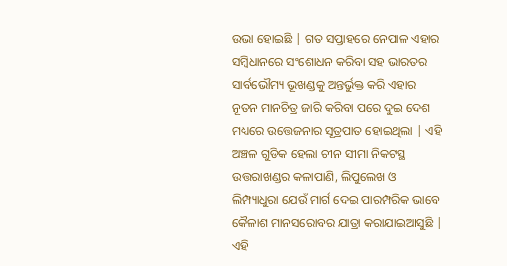ଉଭା ହୋଇଛି | ଗତ ସପ୍ତାହରେ ନେପାଳ ଏହାର ସମ୍ବିଧାନରେ ସଂଶୋଧନ କରିବା ସହ ଭାରତର ସାର୍ବଭୌମ୍ୟ ଭୂଖଣ୍ଡକୁ ଅନ୍ତର୍ଭୁକ୍ତ କରି ଏହାର ନୂତନ ମାନଚିତ୍ର ଜାରି କରିବା ପରେ ଦୁଇ ଦେଶ ମଧ୍ୟରେ ଉତ୍ତେଜନାର ସୂତ୍ରପାତ ହୋଇଥିଲା | ଏହି ଅଞ୍ଚଳ ଗୁଡିକ ହେଲା ଚୀନ ସୀମା ନିକଟସ୍ଥ ଉତ୍ତରାଖଣ୍ଡର କଳାପାଣି, ଲିପୁଲେଖ ଓ ଲିମ୍ପ୍ୟାଧୁରା ଯେଉଁ ମାର୍ଗ ଦେଇ ପାରମ୍ପରିକ ଭାବେ କୈଳାଶ ମାନସରୋବର ଯାତ୍ରା କରାଯାଇଆସୁଛି | ଏହି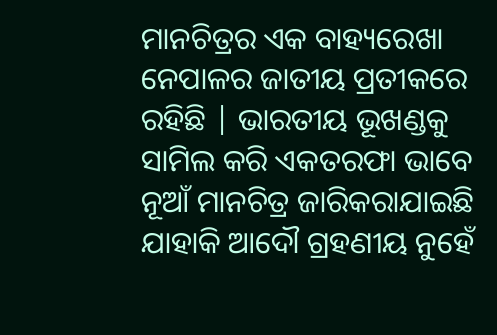ମାନଚିତ୍ରର ଏକ ବାହ୍ୟରେଖା ନେପାଳର ଜାତୀୟ ପ୍ରତୀକରେ ରହିଛି | ଭାରତୀୟ ଭୂଖଣ୍ଡକୁ ସାମିଲ କରି ଏକତରଫା ଭାବେ ନୂଆଁ ମାନଚିତ୍ର ଜାରିକରାଯାଇଛି ଯାହାକି ଆଦୌ ଗ୍ରହଣୀୟ ନୁହେଁ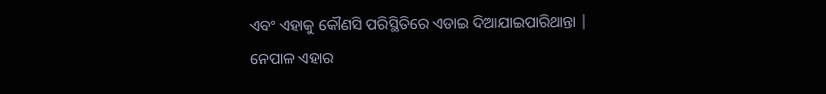ଏବଂ ଏହାକୁ କୌଣସି ପରିସ୍ଥିତିରେ ଏଡାଇ ଦିଆଯାଇପାରିଥାନ୍ତା | ନେପାଳ ଏହାର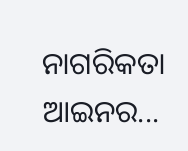ନାଗରିକତା ଆଇନର...